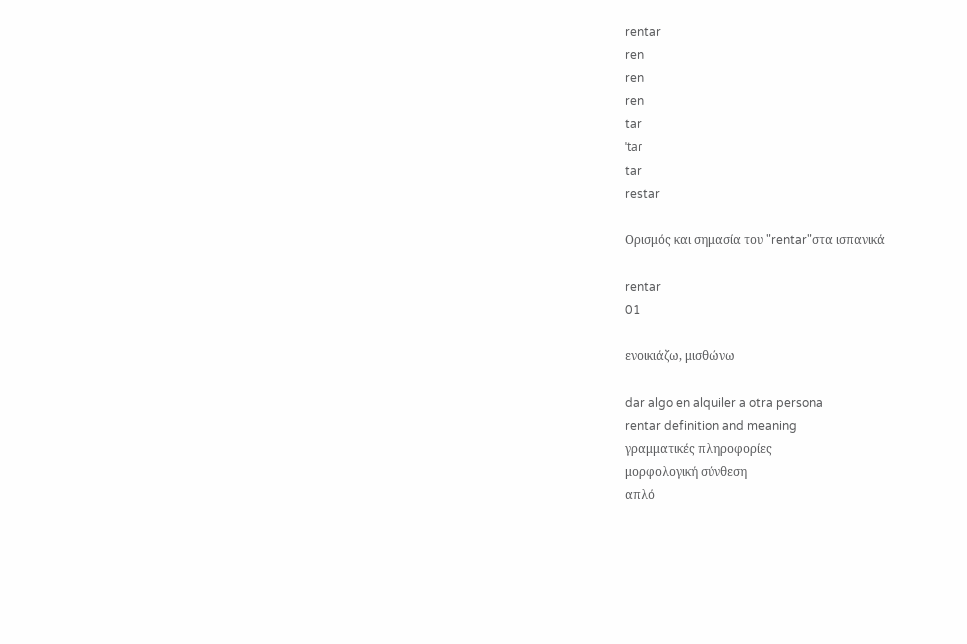rentar
ren
ren
ren
tar
ˈtaɾ
tar
restar

Ορισμός και σημασία του "rentar"στα ισπανικά

rentar
01

ενοικιάζω, μισθώνω

dar algo en alquiler a otra persona
rentar definition and meaning
γραμματικές πληροφορίες
μορφολογική σύνθεση
απλό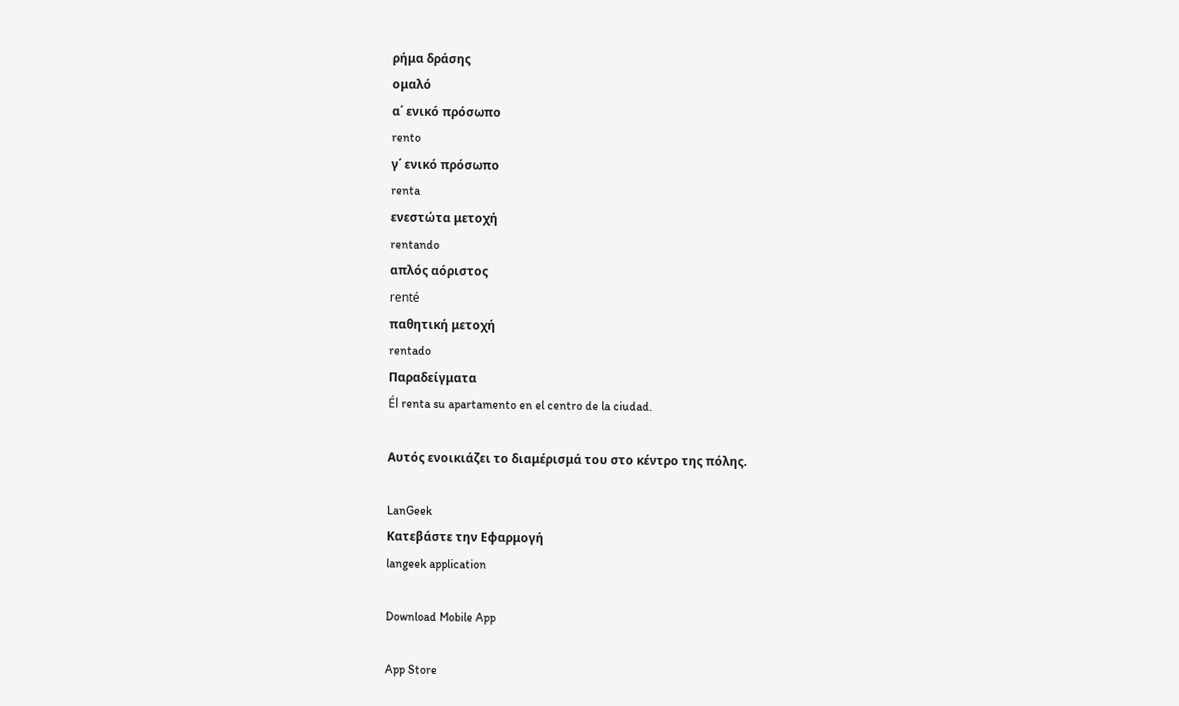ρήμα δράσης
ομαλό
α΄ ενικό πρόσωπο
rento
γ΄ ενικό πρόσωπο
renta
ενεστώτα μετοχή
rentando
απλός αόριστος
renté
παθητική μετοχή
rentado
Παραδείγματα
Él renta su apartamento en el centro de la ciudad.

Αυτός ενοικιάζει το διαμέρισμά του στο κέντρο της πόλης.

LanGeek
Κατεβάστε την Εφαρμογή
langeek application

Download Mobile App

App Store